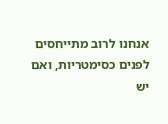אנחנו לרוב מתייחסים לפנים כסימטריות, ואם יש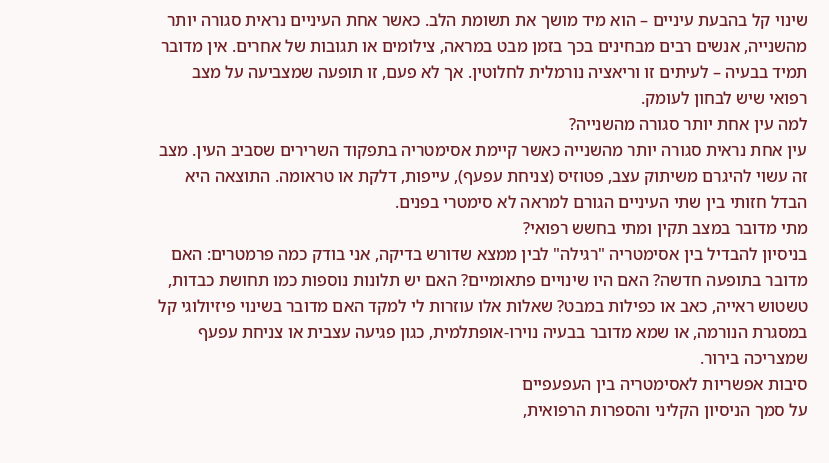שינוי קל בהבעת עיניים – הוא מיד מושך את תשומת הלב. כאשר אחת העיניים נראית סגורה יותר מהשנייה, אנשים רבים מבחינים בכך בזמן מבט במראה, צילומים או תגובות של אחרים. אין מדובר תמיד בבעיה – לעיתים זו וריאציה נורמלית לחלוטין. אך לא פעם, זו תופעה שמצביעה על מצב רפואי שיש לבחון לעומק.
למה עין אחת יותר סגורה מהשנייה?
עין אחת נראית סגורה יותר מהשנייה כאשר קיימת אסימטריה בתפקוד השרירים שסביב העין. מצב זה עשוי להיגרם משיתוק עצב, פטוזיס (צניחת עפעף), עייפות, דלקת או טראומה. התוצאה היא הבדל חזותי בין שתי העיניים הגורם למראה לא סימטרי בפנים.
מתי מדובר במצב תקין ומתי בחשש רפואי?
בניסיון להבדיל בין אסימטריה "רגילה" לבין ממצא שדורש בדיקה, אני בודק כמה פרמטרים: האם מדובר בתופעה חדשה? האם היו שינויים פתאומיים? האם יש תלונות נוספות כמו תחושת כבדות, טשטוש ראייה, כאב או כפילות במבט? שאלות אלו עוזרות לי למקד האם מדובר בשינוי פיזיולוגי קל במסגרת הנורמה, או שמא מדובר בבעיה נוירו-אופתלמית, כגון פגיעה עצבית או צניחת עפעף שמצריכה בירור.
סיבות אפשריות לאסימטריה בין העפעפיים
על סמך הניסיון הקליני והספרות הרפואית,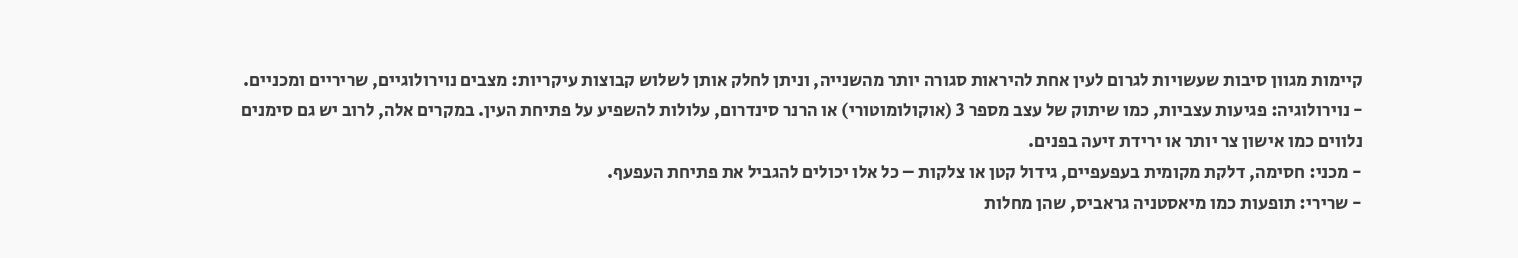קיימות מגוון סיבות שעשויות לגרום לעין אחת להיראות סגורה יותר מהשנייה, וניתן לחלק אותן לשלוש קבוצות עיקריות: מצבים נוירולוגיים, שריריים ומכניים.
- נוירולוגיה: פגיעות עצביות, כמו שיתוק של עצב מספר 3 (אוקולומוטורי) או הרנר סינדרום, עלולות להשפיע על פתיחת העין. במקרים אלה, לרוב יש גם סימנים נלווים כמו אישון צר יותר או ירידת זיעה בפנים.
- מכני: חסימה, דלקת מקומית בעפעפיים, גידול קטן או צלקות – כל אלו יכולים להגביל את פתיחת העפעף.
- שרירי: תופעות כמו מיאסטניה גראביס, שהן מחלות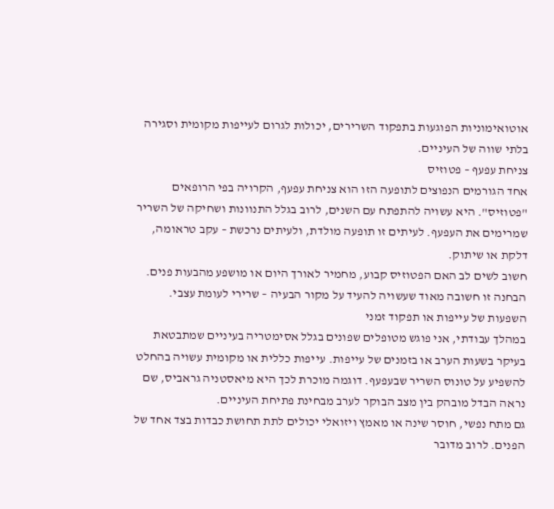אוטואימוניות הפוגעות בתפקוד השרירים, יכולות לגרום לעייפות מקומית וסגירה בלתי שווה של העיניים.
צניחת עפעף – פטוזיס
אחד הגורמים הנפוצים לתופעה הזו הוא צניחת עפעף, הקרויה בפי הרופאים "פטוזיס". היא עשויה להתפתח עם השנים, לרוב בגלל התנוונות ושחיקה של השריר שמרימים את העפעף. לעיתים זו תופעה מולדת, ולעיתים נרכשת – עקב טראומה, דלקת או שיתוק.
חשוב לשים לב האם הפטוזיס קבוע, מחמיר לאורך היום או מושפע מהבעות פנים. הבחנה זו חשובה מאוד שעשויה להעיד על מקור הבעיה – שרירי לעומת עצבי.
השפעות של עייפות או תפקוד זמני
במהלך עבודתי, אני פוגש מטופלים שפונים בגלל אסימטריה בעיניים שמתבטאת בעיקר בשעות הערב או בזמנים של עייפות. עייפות כללית או מקומית עשויה בהחלט להשפיע על טונוס השריר שבעפעף. דוגמה מוכרת לכך היא מיאסטניה גראביס, שם נראה הבדל מובהק בין מצב הבוקר לערב מבחינת פתיחת העיניים.
גם מתח נפשי, חוסר שינה או מאמץ ויזואלי יכולים לתת תחושת כבדות בצד אחד של הפנים. לרוב מדובר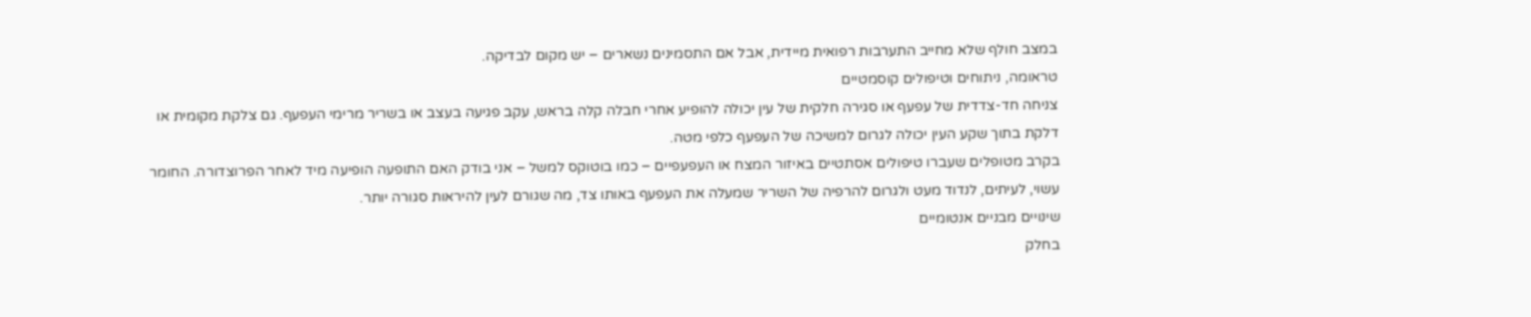במצב חולף שלא מחייב התערבות רפואית מיידית, אבל אם התסמינים נשארים – יש מקום לבדיקה.
טראומה, ניתוחים וטיפולים קוסמטיים
צניחה חד-צדדית של עפעף או סגירה חלקית של עין יכולה להופיע אחרי חבלה קלה בראש, עקב פגיעה בעצב או בשריר מרימי העפעף. גם צלקת מקומית או דלקת בתוך שקע העין יכולה לגרום למשיכה של העפעף כלפי מטה.
בקרב מטופלים שעברו טיפולים אסתטיים באיזור המצח או העפעפיים – כמו בוטוקס למשל – אני בודק האם התופעה הופיעה מיד לאחר הפרוצדורה. החומר עשוי, לעיתים, לנדוד מעט ולגרום להרפיה של השריר שמעלה את העפעף באותו צד, מה שגורם לעין להיראות סגורה יותר.
שינויים מבניים אנטומיים
בחלק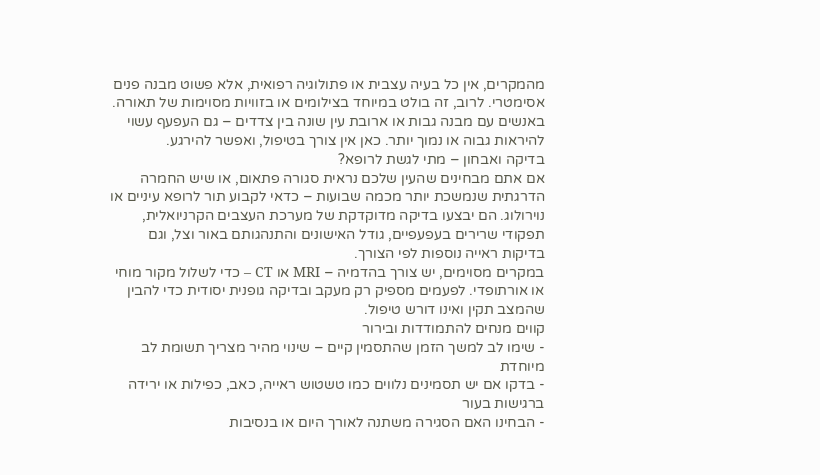מהמקרים, אין כל בעיה עצבית או פתולוגיה רפואית, אלא פשוט מבנה פנים אסימטרי. לרוב, זה בולט במיוחד בצילומים או בזוויות מסוימות של תאורה. באנשים עם מבנה גבות או ארובת עין שונה בין צדדים – גם העפעף עשוי להיראות גבוה או נמוך יותר. כאן אין צורך בטיפול, ואפשר להירגע.
בדיקה ואבחון – מתי לגשת לרופא?
אם אתם מבחינים שהעין שלכם נראית סגורה פתאום, או שיש החמרה הדרגתית שנמשכת יותר מכמה שבועות – כדאי לקבוע תור לרופא עיניים או נוירולוג. הם יבצעו בדיקה מדוקדקת של מערכת העצבים הקרניואלית, תפקודי שרירים בעפעפיים, גודל האישונים והתנהגותם באור וצל, וגם בדיקות ראייה נוספות לפי הצורך.
במקרים מסוימים, יש צורך בהדמיה – MRI או CT – כדי לשלול מקור מוחי או אורתופדי. לפעמים מספיק רק מעקב ובדיקה גופנית יסודית כדי להבין שהמצב תקין ואינו דורש טיפול.
קווים מנחים להתמודדות ובירור
- שימו לב למשך הזמן שהתסמין קיים – שינוי מהיר מצריך תשומת לב מיוחדת
- בדקו אם יש תסמינים נלווים כמו טשטוש ראייה, כאב, כפילות או ירידה ברגישות בעור
- הבחינו האם הסגירה משתנה לאורך היום או בנסיבות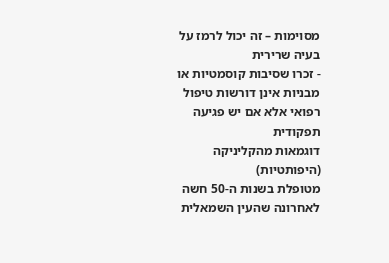מסוימות – זה יכול לרמז על בעיה שרירית
- זכרו שסיבות קוסמטיות או מבניות אינן דורשות טיפול רפואי אלא אם יש פגיעה תפקודית
דוגמאות מהקליניקה (היפותטיות)
מטופלת בשנות ה-50 חשה לאחרונה שהעין השמאלית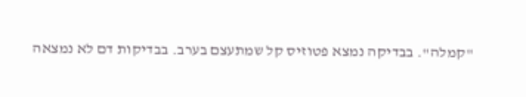"קמלה". בבדיקה נמצא פטוזיס קל שמתעצם בערב. בבדיקות דם לא נמצאה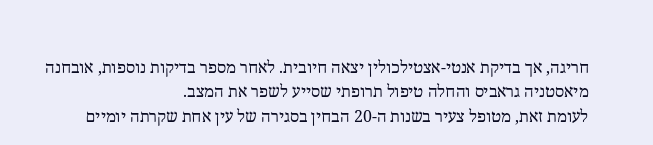חריגה, אך בדיקת אנטי-אצטילכולין יצאה חיובית. לאחר מספר בדיקות נוספות, אובחנה מיאסטניה גראביס והחלה טיפול תרופתי שסייע לשפר את המצב.
לעומת זאת, מטופל צעיר בשנות ה-20 הבחין בסגירה של עין אחת שקרתה יומיים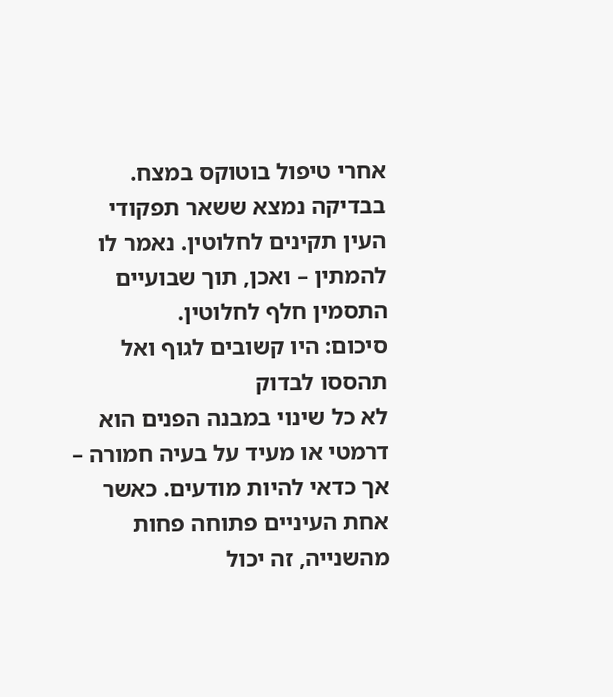אחרי טיפול בוטוקס במצח. בבדיקה נמצא ששאר תפקודי העין תקינים לחלוטין. נאמר לו להמתין – ואכן, תוך שבועיים התסמין חלף לחלוטין.
סיכום: היו קשובים לגוף ואל תהססו לבדוק
לא כל שינוי במבנה הפנים הוא דרמטי או מעיד על בעיה חמורה – אך כדאי להיות מודעים. כאשר אחת העיניים פתוחה פחות מהשנייה, זה יכול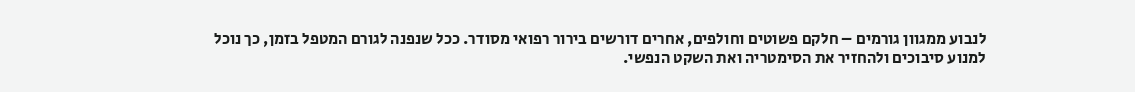לנבוע ממגוון גורמים – חלקם פשוטים וחולפים, אחרים דורשים בירור רפואי מסודר. ככל שנפנה לגורם המטפל בזמן, כך נוכל למנוע סיבוכים ולהחזיר את הסימטריה ואת השקט הנפשי.